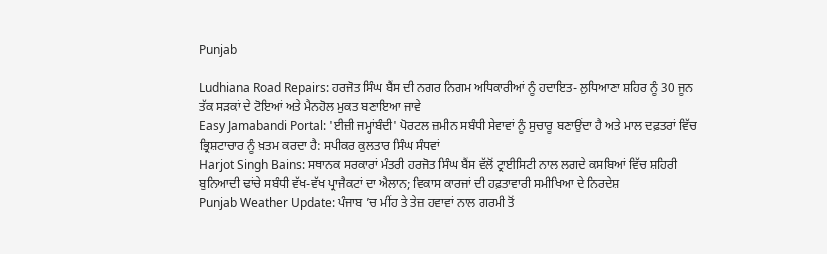Punjab

Ludhiana Road Repairs: ਹਰਜੋਤ ਸਿੰਘ ਬੈਂਸ ਦੀ ਨਗਰ ਨਿਗਮ ਅਧਿਕਾਰੀਆਂ ਨੂੰ ਹਦਾਇਤ- ਲੁਧਿਆਣਾ ਸ਼ਹਿਰ ਨੂੰ 30 ਜੂਨ ਤੱਕ ਸੜਕਾਂ ਦੇ ਟੋਇਆਂ ਅਤੇ ਮੈਨਹੋਲ ਮੁਕਤ ਬਣਾਇਆ ਜਾਵੇ
Easy Jamabandi Portal: 'ਈਜ਼ੀ ਜਮ੍ਹਾਂਬੰਦੀ' ਪੋਰਟਲ ਜ਼ਮੀਨ ਸਬੰਧੀ ਸੇਵਾਵਾਂ ਨੂੰ ਸੁਚਾਰੂ ਬਣਾਉਂਦਾ ਹੈ ਅਤੇ ਮਾਲ ਦਫ਼ਤਰਾਂ ਵਿੱਚ ਭ੍ਰਿਸ਼ਟਾਚਾਰ ਨੂੰ ਖ਼ਤਮ ਕਰਦਾ ਹੈ: ਸਪੀਕਰ ਕੁਲਤਾਰ ਸਿੰਘ ਸੰਧਵਾਂ
Harjot Singh Bains: ਸਥਾਨਕ ਸਰਕਾਰਾਂ ਮੰਤਰੀ ਹਰਜੋਤ ਸਿੰਘ ਬੈਂਸ ਵੱਲੋਂ ਟ੍ਰਾਈਸਿਟੀ ਨਾਲ ਲਗਦੇ ਕਸਬਿਆਂ ਵਿੱਚ ਸ਼ਹਿਰੀ ਬੁਨਿਆਦੀ ਢਾਂਚੇ ਸਬੰਧੀ ਵੱਖ-ਵੱਖ ਪ੍ਰਾਜੈਕਟਾਂ ਦਾ ਐਲਾਨ; ਵਿਕਾਸ ਕਾਰਜਾਂ ਦੀ ਹਫ਼ਤਾਵਾਰੀ ਸਮੀਖਿਆ ਦੇ ਨਿਰਦੇਸ਼
Punjab Weather Update: ਪੰਜਾਬ ’ਚ ਮੀਂਹ ਤੇ ਤੇਜ਼ ਹਵਾਵਾਂ ਨਾਲ ਗਰਮੀ ਤੋਂ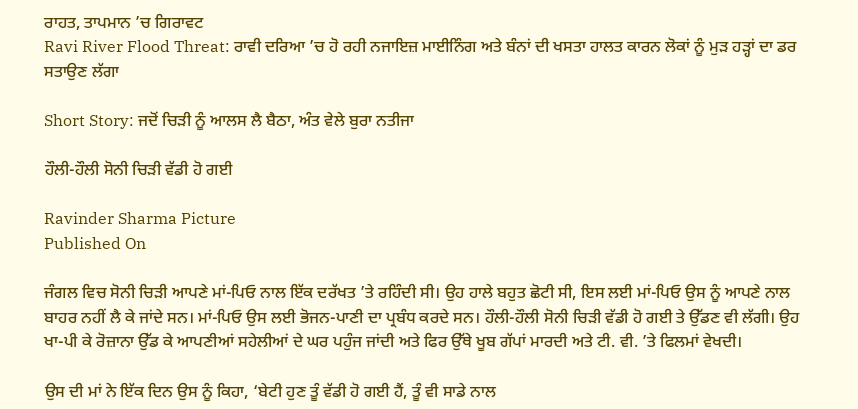ਰਾਹਤ, ਤਾਪਮਾਨ ’ਚ ਗਿਰਾਵਟ
Ravi River Flood Threat: ਰਾਵੀ ਦਰਿਆ ’ਚ ਹੋ ਰਹੀ ਨਜਾਇਜ਼ ਮਾਈਨਿੰਗ ਅਤੇ ਬੰਨਾਂ ਦੀ ਖਸਤਾ ਹਾਲਤ ਕਾਰਨ ਲੋਕਾਂ ਨੂੰ ਮੁੜ ਹੜ੍ਹਾਂ ਦਾ ਡਰ ਸਤਾਉਣ ਲੱਗਾ

Short Story: ਜਦੋਂ ਚਿੜੀ ਨੂੰ ਆਲਸ ਲੈ ਬੈਠਾ, ਅੰਤ ਵੇਲੇ ਬੁਰਾ ਨਤੀਜਾ

ਹੌਲੀ-ਹੌਲੀ ਸੋਨੀ ਚਿੜੀ ਵੱਡੀ ਹੋ ਗਈ

Ravinder Sharma Picture
Published On

ਜੰਗਲ ਵਿਚ ਸੋਨੀ ਚਿੜੀ ਆਪਣੇ ਮਾਂ-ਪਿਓ ਨਾਲ ਇੱਕ ਦਰੱਖਤ ’ਤੇ ਰਹਿੰਦੀ ਸੀ। ਉਹ ਹਾਲੇ ਬਹੁਤ ਛੋਟੀ ਸੀ, ਇਸ ਲਈ ਮਾਂ-ਪਿਓ ਉਸ ਨੂੰ ਆਪਣੇ ਨਾਲ ਬਾਹਰ ਨਹੀਂ ਲੈ ਕੇ ਜਾਂਦੇ ਸਨ। ਮਾਂ-ਪਿਓ ਉਸ ਲਈ ਭੋਜਨ-ਪਾਣੀ ਦਾ ਪ੍ਰਬੰਧ ਕਰਦੇ ਸਨ। ਹੌਲੀ-ਹੌਲੀ ਸੋਨੀ ਚਿੜੀ ਵੱਡੀ ਹੋ ਗਈ ਤੇ ਉੱਡਣ ਵੀ ਲੱਗੀ। ਉਹ ਖਾ-ਪੀ ਕੇ ਰੋਜ਼ਾਨਾ ਉੱਡ ਕੇ ਆਪਣੀਆਂ ਸਹੇਲੀਆਂ ਦੇ ਘਰ ਪਹੁੰਜ ਜਾਂਦੀ ਅਤੇ ਫਿਰ ਉੱਥੇ ਖੂਬ ਗੱਪਾਂ ਮਾਰਦੀ ਅਤੇ ਟੀ. ਵੀ. ’ਤੇ ਫਿਲਮਾਂ ਵੇਖਦੀ।

ਉਸ ਦੀ ਮਾਂ ਨੇ ਇੱਕ ਦਿਨ ਉਸ ਨੂੰ ਕਿਹਾ, ‘ਬੇਟੀ ਹੁਣ ਤੂੰ ਵੱਡੀ ਹੋ ਗਈ ਹੈਂ, ਤੂੰ ਵੀ ਸਾਡੇ ਨਾਲ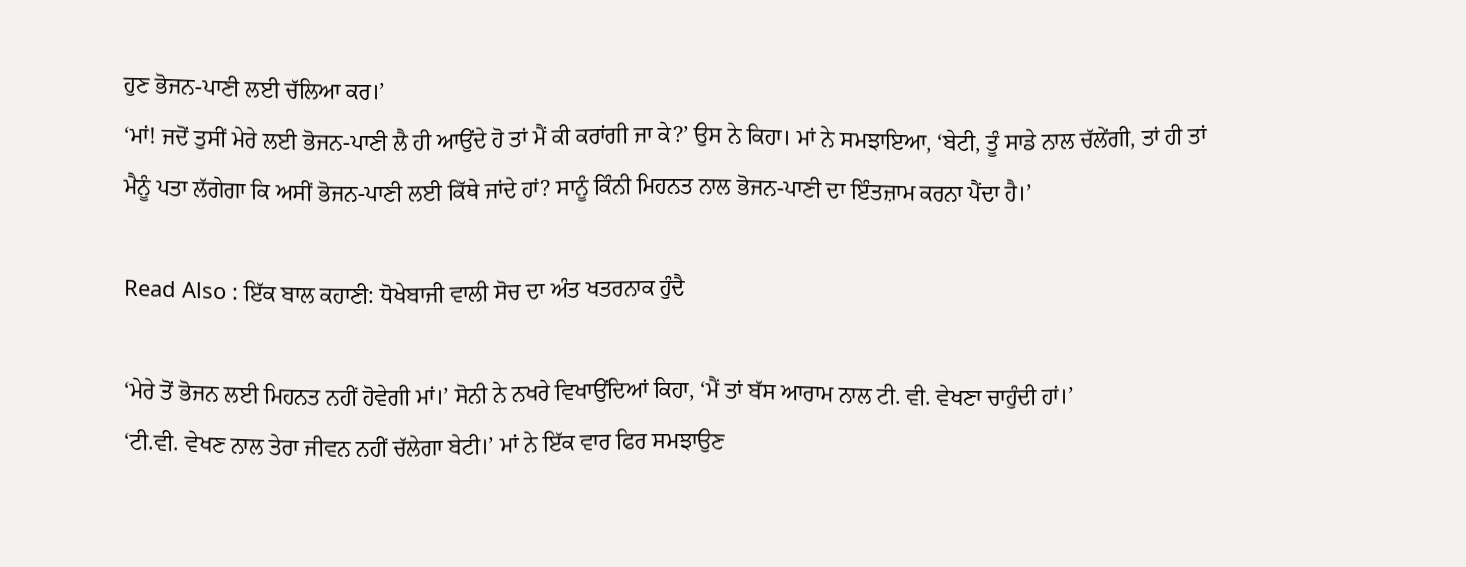ਹੁਣ ਭੋਜਨ-ਪਾਣੀ ਲਈ ਚੱਲਿਆ ਕਰ।’
‘ਮਾਂ! ਜਦੋਂ ਤੁਸੀਂ ਮੇਰੇ ਲਈ ਭੋਜਨ-ਪਾਣੀ ਲੈ ਹੀ ਆਉਂਦੇ ਹੋ ਤਾਂ ਮੈਂ ਕੀ ਕਰਾਂਗੀ ਜਾ ਕੇ?’ ਉਸ ਨੇ ਕਿਹਾ। ਮਾਂ ਨੇ ਸਮਝਾਇਆ, ‘ਬੇਟੀ, ਤੂੰ ਸਾਡੇ ਨਾਲ ਚੱਲੇਂਗੀ, ਤਾਂ ਹੀ ਤਾਂ ਮੈਨੂੰ ਪਤਾ ਲੱਗੇਗਾ ਕਿ ਅਸੀਂ ਭੋਜਨ-ਪਾਣੀ ਲਈ ਕਿੱਥੇ ਜਾਂਦੇ ਹਾਂ? ਸਾਨੂੰ ਕਿੰਨੀ ਮਿਹਨਤ ਨਾਲ ਭੋਜਨ-ਪਾਣੀ ਦਾ ਇੰਤਜ਼ਾਮ ਕਰਨਾ ਪੈਂਦਾ ਹੈ।’

Read Also : ਇੱਕ ਬਾਲ ਕਹਾਣੀ: ਧੋਖੇਬਾਜੀ ਵਾਲੀ ਸੋਚ ਦਾ ਅੰਤ ਖਤਰਨਾਕ ਹੁੰਦੈ

‘ਮੇਰੇ ਤੋਂ ਭੋਜਨ ਲਈ ਮਿਹਨਤ ਨਹੀਂ ਹੋਵੇਗੀ ਮਾਂ।’ ਸੋਨੀ ਨੇ ਨਖਰੇ ਵਿਖਾਉਂਦਿਆਂ ਕਿਹਾ, ‘ਮੈਂ ਤਾਂ ਬੱਸ ਆਰਾਮ ਨਾਲ ਟੀ. ਵੀ. ਵੇਖਣਾ ਚਾਹੁੰਦੀ ਹਾਂ।’
‘ਟੀ.ਵੀ. ਵੇਖਣ ਨਾਲ ਤੇਰਾ ਜੀਵਨ ਨਹੀਂ ਚੱਲੇਗਾ ਬੇਟੀ।’ ਮਾਂ ਨੇ ਇੱਕ ਵਾਰ ਫਿਰ ਸਮਝਾਉਣ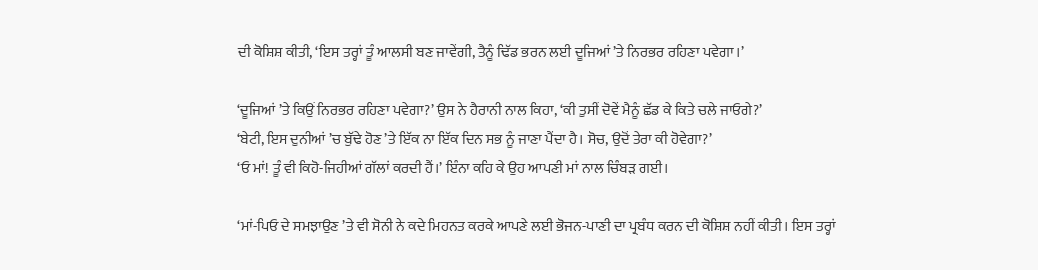ਦੀ ਕੋਸ਼ਿਸ਼ ਕੀਤੀ, ‘ਇਸ ਤਰ੍ਹਾਂ ਤੂੰ ਆਲਸੀ ਬਣ ਜਾਵੇਂਗੀ, ਤੈਨੂੰ ਢਿੱਡ ਭਰਨ ਲਈ ਦੂਜਿਆਂ ’ਤੇ ਨਿਰਭਰ ਰਹਿਣਾ ਪਵੇਗਾ।’

‘ਦੂਜਿਆਂ ’ਤੇ ਕਿਉਂ ਨਿਰਭਰ ਰਹਿਣਾ ਪਵੇਗਾ?’ ਉਸ ਨੇ ਹੈਰਾਨੀ ਨਾਲ ਕਿਹਾ, ‘ਕੀ ਤੁਸੀਂ ਦੋਵੇਂ ਮੈਨੂੰ ਛੱਡ ਕੇ ਕਿਤੇ ਚਲੇ ਜਾਓਗੇ?’
‘ਬੇਟੀ, ਇਸ ਦੁਨੀਆਂ ’ਚ ਬੁੱਢੇ ਹੋਣ ’ਤੇ ਇੱਕ ਨਾ ਇੱਕ ਦਿਨ ਸਭ ਨੂੰ ਜਾਣਾ ਪੈਂਦਾ ਹੈ। ਸੋਚ, ਉਦੋਂ ਤੇਰਾ ਕੀ ਹੋਵੇਗਾ?’
‘ਓ ਮਾਂ! ਤੂੰ ਵੀ ਕਿਹੋ-ਜਿਹੀਆਂ ਗੱਲਾਂ ਕਰਦੀ ਹੈਂ।’ ਇੰਨਾ ਕਹਿ ਕੇ ਉਹ ਆਪਣੀ ਮਾਂ ਨਾਲ ਚਿੰਬੜ ਗਈ।

‘ਮਾਂ-ਪਿਓ ਦੇ ਸਮਝਾਉਣ ’ਤੇ ਵੀ ਸੋਨੀ ਨੇ ਕਦੇ ਮਿਹਨਤ ਕਰਕੇ ਆਪਣੇ ਲਈ ਭੋਜਨ-ਪਾਣੀ ਦਾ ਪ੍ਰਬੰਧ ਕਰਨ ਦੀ ਕੋਸ਼ਿਸ਼ ਨਹੀਂ ਕੀਤੀ। ਇਸ ਤਰ੍ਹਾਂ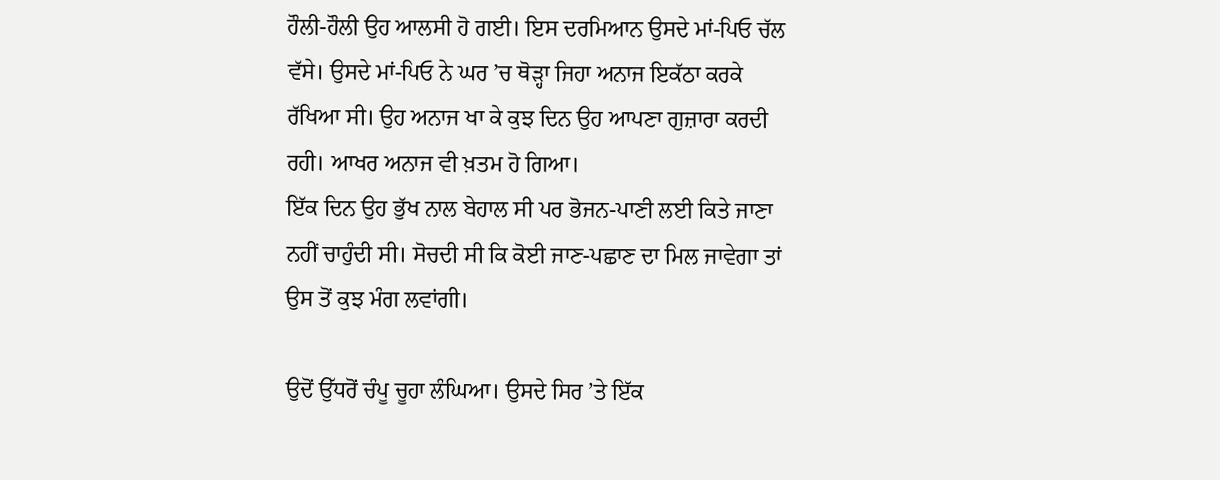ਹੌਲੀ-ਹੌਲੀ ਉਹ ਆਲਸੀ ਹੋ ਗਈ। ਇਸ ਦਰਮਿਆਨ ਉਸਦੇ ਮਾਂ-ਪਿਓ ਚੱਲ ਵੱਸੇ। ਉਸਦੇ ਮਾਂ-ਪਿਓ ਨੇ ਘਰ ’ਚ ਥੋੜ੍ਹਾ ਜਿਹਾ ਅਨਾਜ ਇਕੱਠਾ ਕਰਕੇ ਰੱਖਿਆ ਸੀ। ਉਹ ਅਨਾਜ ਖਾ ਕੇ ਕੁਝ ਦਿਨ ਉਹ ਆਪਣਾ ਗੁਜ਼ਾਰਾ ਕਰਦੀ ਰਹੀ। ਆਖਰ ਅਨਾਜ ਵੀ ਖ਼ਤਮ ਹੋ ਗਿਆ।
ਇੱਕ ਦਿਨ ਉਹ ਭੁੱਖ ਨਾਲ ਬੇਹਾਲ ਸੀ ਪਰ ਭੋਜਨ-ਪਾਣੀ ਲਈ ਕਿਤੇ ਜਾਣਾ ਨਹੀਂ ਚਾਹੁੰਦੀ ਸੀ। ਸੋਚਦੀ ਸੀ ਕਿ ਕੋਈ ਜਾਣ-ਪਛਾਣ ਦਾ ਮਿਲ ਜਾਵੇਗਾ ਤਾਂ ਉਸ ਤੋਂ ਕੁਝ ਮੰਗ ਲਵਾਂਗੀ।

ਉਦੋਂ ਉੱਧਰੋਂ ਚੰਪੂ ਚੂਹਾ ਲੰਘਿਆ। ਉਸਦੇ ਸਿਰ ’ਤੇ ਇੱਕ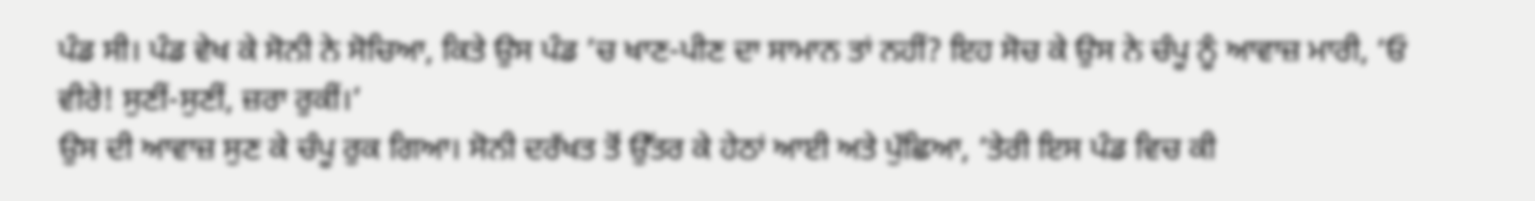ਪੰਡ ਸੀ। ਪੰਡ ਵੇਖ ਕੇ ਸੋਨੀ ਨੇ ਸੋਚਿਆ, ਕਿਤੇ ਉਸ ਪੰਡ ’ਚ ਖਾਣ-ਪੀਣ ਦਾ ਸਾਮਾਨ ਤਾਂ ਨਹੀਂ? ਇਹ ਸੋਚ ਕੇ ਉਸ ਨੇ ਚੰਪੂ ਨੂੰ ਆਵਾਜ਼ ਮਾਰੀ, ‘ਓ ਵੀਰੇ! ਸੁਣੀਂ-ਸੁਣੀਂ, ਜ਼ਰਾ ਰੁਕੀਂ।’
ਉਸ ਦੀ ਆਵਾਜ਼ ਸੁਣ ਕੇ ਚੰਪੂ ਰੁਕ ਗਿਆ। ਸੋਨੀ ਦਰੱਖਤ ਤੋਂ ਉੱਤਰ ਕੇ ਹੇਠਾਂ ਆਈ ਅਤੇ ਪੁੱਛਿਆ, ‘ਤੇਰੀ ਇਸ ਪੰਡ ਵਿਚ ਕੀ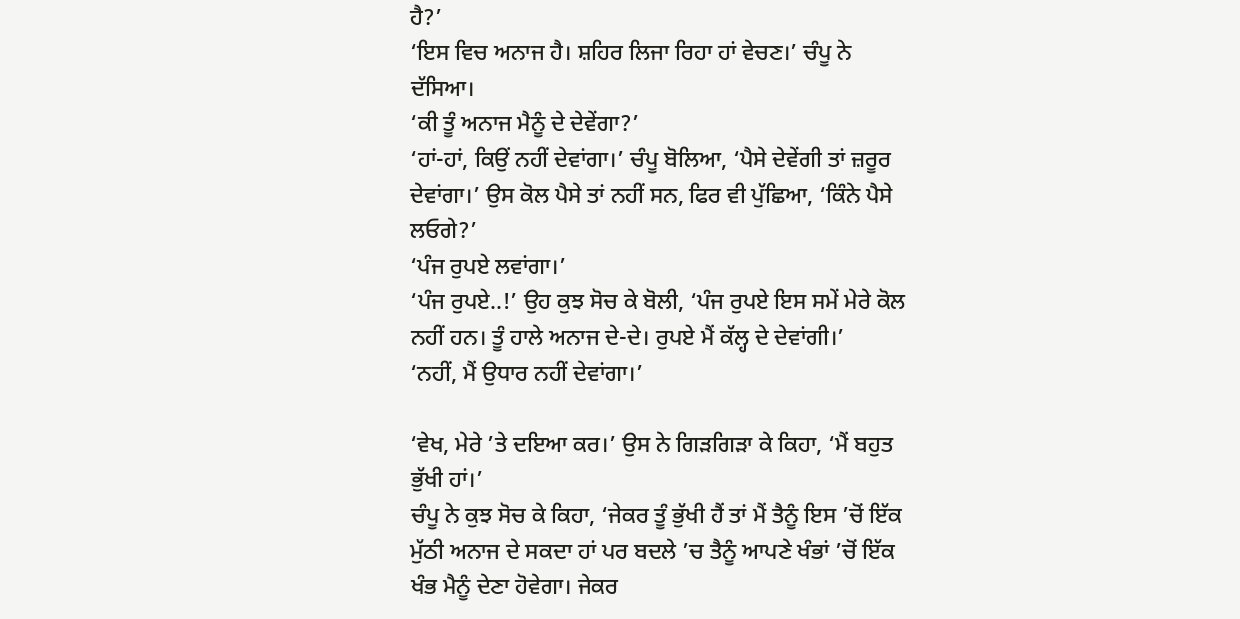ਹੈ?’
‘ਇਸ ਵਿਚ ਅਨਾਜ ਹੈ। ਸ਼ਹਿਰ ਲਿਜਾ ਰਿਹਾ ਹਾਂ ਵੇਚਣ।’ ਚੰਪੂ ਨੇ ਦੱਸਿਆ।
‘ਕੀ ਤੂੰ ਅਨਾਜ ਮੈਨੂੰ ਦੇ ਦੇਵੇਂਗਾ?’
‘ਹਾਂ-ਹਾਂ, ਕਿਉਂ ਨਹੀਂ ਦੇਵਾਂਗਾ।’ ਚੰਪੂ ਬੋਲਿਆ, ‘ਪੈਸੇ ਦੇਵੇਂਗੀ ਤਾਂ ਜ਼ਰੂਰ ਦੇਵਾਂਗਾ।’ ਉਸ ਕੋਲ ਪੈਸੇ ਤਾਂ ਨਹੀਂ ਸਨ, ਫਿਰ ਵੀ ਪੁੱਛਿਆ, ‘ਕਿੰਨੇ ਪੈਸੇ ਲਓਗੇ?’
‘ਪੰਜ ਰੁਪਏ ਲਵਾਂਗਾ।’
‘ਪੰਜ ਰੁਪਏ..!’ ਉਹ ਕੁਝ ਸੋਚ ਕੇ ਬੋਲੀ, ‘ਪੰਜ ਰੁਪਏ ਇਸ ਸਮੇਂ ਮੇਰੇ ਕੋਲ ਨਹੀਂ ਹਨ। ਤੂੰ ਹਾਲੇ ਅਨਾਜ ਦੇ-ਦੇ। ਰੁਪਏ ਮੈਂ ਕੱਲ੍ਹ ਦੇ ਦੇਵਾਂਗੀ।’
‘ਨਹੀਂ, ਮੈਂ ਉਧਾਰ ਨਹੀਂ ਦੇਵਾਂਗਾ।’

‘ਵੇਖ, ਮੇਰੇ ’ਤੇ ਦਇਆ ਕਰ।’ ਉਸ ਨੇ ਗਿੜਗਿੜਾ ਕੇ ਕਿਹਾ, ‘ਮੈਂ ਬਹੁਤ ਭੁੱਖੀ ਹਾਂ।’
ਚੰਪੂ ਨੇ ਕੁਝ ਸੋਚ ਕੇ ਕਿਹਾ, ‘ਜੇਕਰ ਤੂੰ ਭੁੱਖੀ ਹੈਂ ਤਾਂ ਮੈਂ ਤੈਨੂੰ ਇਸ ’ਚੋਂ ਇੱਕ ਮੁੱਠੀ ਅਨਾਜ ਦੇ ਸਕਦਾ ਹਾਂ ਪਰ ਬਦਲੇ ’ਚ ਤੈਨੂੰ ਆਪਣੇ ਖੰਭਾਂ ’ਚੋਂ ਇੱਕ ਖੰਭ ਮੈਨੂੰ ਦੇਣਾ ਹੋਵੇਗਾ। ਜੇਕਰ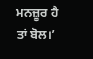ਮਨਜ਼ੂਰ ਹੈ ਤਾਂ ਬੋਲ।’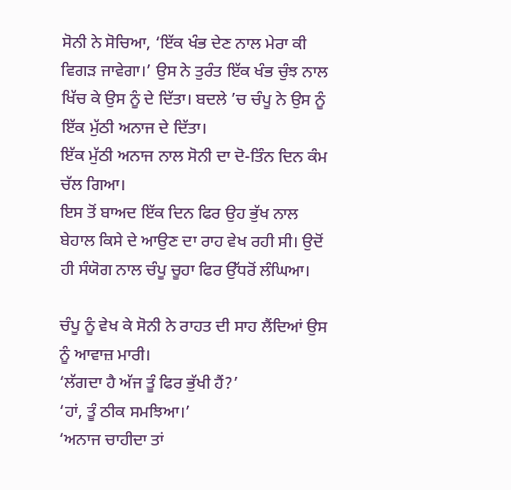ਸੋਨੀ ਨੇ ਸੋਚਿਆ, ‘ਇੱਕ ਖੰਭ ਦੇਣ ਨਾਲ ਮੇਰਾ ਕੀ ਵਿਗੜ ਜਾਵੇਗਾ।’ ਉਸ ਨੇ ਤੁਰੰਤ ਇੱਕ ਖੰਭ ਚੁੰਝ ਨਾਲ ਖਿੱਚ ਕੇ ਉਸ ਨੂੰ ਦੇ ਦਿੱਤਾ। ਬਦਲੇ ’ਚ ਚੰਪੂ ਨੇ ਉਸ ਨੂੰ ਇੱਕ ਮੁੱਠੀ ਅਨਾਜ ਦੇ ਦਿੱਤਾ।
ਇੱਕ ਮੁੱਠੀ ਅਨਾਜ ਨਾਲ ਸੋਨੀ ਦਾ ਦੋ-ਤਿੰਨ ਦਿਨ ਕੰਮ ਚੱਲ ਗਿਆ।
ਇਸ ਤੋਂ ਬਾਅਦ ਇੱਕ ਦਿਨ ਫਿਰ ਉਹ ਭੁੱਖ ਨਾਲ ਬੇਹਾਲ ਕਿਸੇ ਦੇ ਆਉਣ ਦਾ ਰਾਹ ਵੇਖ ਰਹੀ ਸੀ। ਉਦੋਂ ਹੀ ਸੰਯੋਗ ਨਾਲ ਚੰਪੂ ਚੂਹਾ ਫਿਰ ਉੱਧਰੋਂ ਲੰਘਿਆ।

ਚੰਪੂ ਨੂੰ ਵੇਖ ਕੇ ਸੋਨੀ ਨੇ ਰਾਹਤ ਦੀ ਸਾਹ ਲੈਂਦਿਆਂ ਉਸ ਨੂੰ ਆਵਾਜ਼ ਮਾਰੀ।
‘ਲੱਗਦਾ ਹੈ ਅੱਜ ਤੂੰ ਫਿਰ ਭੁੱਖੀ ਹੈਂ?’
‘ਹਾਂ, ਤੂੰ ਠੀਕ ਸਮਝਿਆ।’
‘ਅਨਾਜ ਚਾਹੀਦਾ ਤਾਂ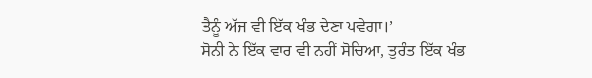ਤੈਨੂੰ ਅੱਜ ਵੀ ਇੱਕ ਖੰਭ ਦੇਣਾ ਪਵੇਗਾ।’
ਸੋਨੀ ਨੇ ਇੱਕ ਵਾਰ ਵੀ ਨਹੀਂ ਸੋਚਿਆ, ਤੁਰੰਤ ਇੱਕ ਖੰਭ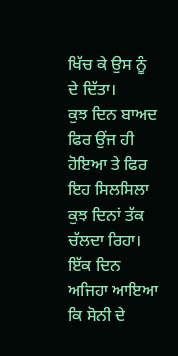ਖਿੱਚ ਕੇ ਉਸ ਨੂੰ ਦੇ ਦਿੱਤਾ।
ਕੁਝ ਦਿਨ ਬਾਅਦ ਫਿਰ ਉਂਜ ਹੀ ਹੋਇਆ ਤੇ ਫਿਰ ਇਹ ਸਿਲਸਿਲਾ ਕੁਝ ਦਿਨਾਂ ਤੱਕ ਚੱਲਦਾ ਰਿਹਾ।
ਇੱਕ ਦਿਨ ਅਜਿਹਾ ਆਇਆ ਕਿ ਸੋਨੀ ਦੇ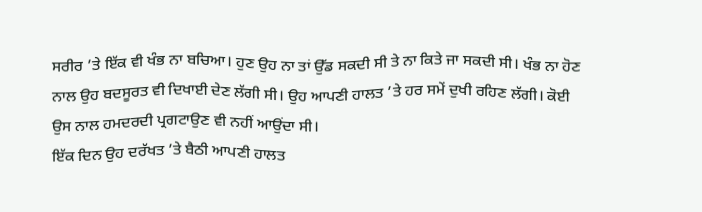ਸਰੀਰ ’ਤੇ ਇੱਕ ਵੀ ਖੰਭ ਨਾ ਬਚਿਆ। ਹੁਣ ਉਹ ਨਾ ਤਾਂ ਉੱਡ ਸਕਦੀ ਸੀ ਤੇ ਨਾ ਕਿਤੇ ਜਾ ਸਕਦੀ ਸੀ। ਖੰਭ ਨਾ ਹੋਣ ਨਾਲ ਉਹ ਬਦਸੂਰਤ ਵੀ ਦਿਖਾਈ ਦੇਣ ਲੱਗੀ ਸੀ। ਉਹ ਆਪਣੀ ਹਾਲਤ ’ਤੇ ਹਰ ਸਮੇਂ ਦੁਖੀ ਰਹਿਣ ਲੱਗੀ। ਕੋਈ ਉਸ ਨਾਲ ਹਮਦਰਦੀ ਪ੍ਰਗਟਾਉਣ ਵੀ ਨਹੀਂ ਆਉਂਦਾ ਸੀ।
ਇੱਕ ਦਿਨ ਉਹ ਦਰੱਖਤ ’ਤੇ ਬੈਠੀ ਆਪਣੀ ਹਾਲਤ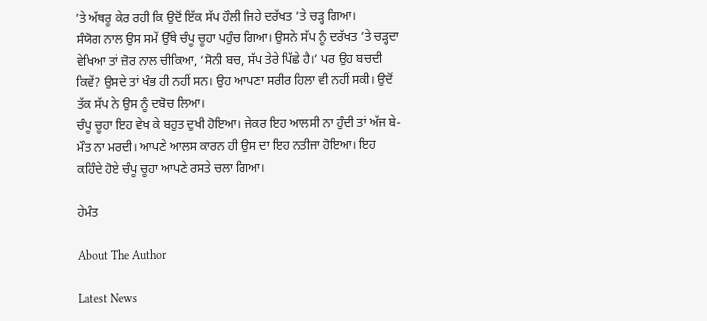’ਤੇ ਅੱਥਰੂ ਕੇਰ ਰਹੀ ਕਿ ਉਦੋਂ ਇੱਕ ਸੱਪ ਹੌਲੀ ਜਿਹੇ ਦਰੱਖਤ ’ਤੇ ਚੜ੍ਹ ਗਿਆ।
ਸੰਯੋਗ ਨਾਲ ਉਸ ਸਮੇਂ ਉੱਥੇ ਚੰਪੂ ਚੂਹਾ ਪਹੁੰਚ ਗਿਆ। ਉਸਨੇ ਸੱਪ ਨੂੰ ਦਰੱਖਤ ’ਤੇ ਚੜ੍ਹਦਾ ਵੇਖਿਆ ਤਾਂ ਜ਼ੋਰ ਨਾਲ ਚੀਕਿਆ, ‘ਸੋਨੀ ਬਚ, ਸੱਪ ਤੇਰੇ ਪਿੱਛੇ ਹੈ।’ ਪਰ ਉਹ ਬਚਦੀ ਕਿਵੇਂ? ਉਸਦੇ ਤਾਂ ਖੰਭ ਹੀ ਨਹੀਂ ਸਨ। ਉਹ ਆਪਣਾ ਸਰੀਰ ਹਿਲਾ ਵੀ ਨਹੀਂ ਸਕੀ। ਉਦੋਂ ਤੱਕ ਸੱਪ ਨੇ ਉਸ ਨੂੰ ਦਬੋਚ ਲਿਆ।
ਚੰਪੂ ਚੂਹਾ ਇਹ ਵੇਖ ਕੇ ਬਹੁਤ ਦੁਖੀ ਹੋਇਆ। ਜੇਕਰ ਇਹ ਆਲਸੀ ਨਾ ਹੁੰਦੀ ਤਾਂ ਅੱਜ ਬੇ-ਮੌਤ ਨਾ ਮਰਦੀ। ਆਪਣੇ ਆਲਸ ਕਾਰਨ ਹੀ ਉਸ ਦਾ ਇਹ ਨਤੀਜਾ ਹੋਇਆ। ਇਹ ਕਹਿੰਦੇ ਹੋਏ ਚੰਪੂ ਚੂਹਾ ਆਪਣੇ ਰਸਤੇ ਚਲਾ ਗਿਆ।

ਹੇਮੰਤ

About The Author

Latest News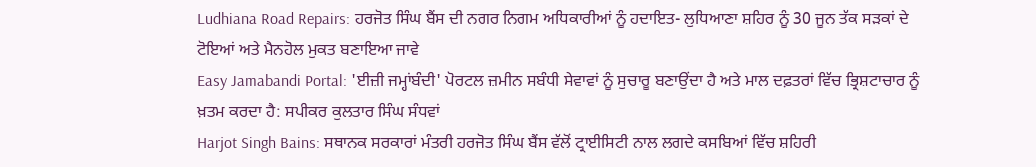Ludhiana Road Repairs: ਹਰਜੋਤ ਸਿੰਘ ਬੈਂਸ ਦੀ ਨਗਰ ਨਿਗਮ ਅਧਿਕਾਰੀਆਂ ਨੂੰ ਹਦਾਇਤ- ਲੁਧਿਆਣਾ ਸ਼ਹਿਰ ਨੂੰ 30 ਜੂਨ ਤੱਕ ਸੜਕਾਂ ਦੇ ਟੋਇਆਂ ਅਤੇ ਮੈਨਹੋਲ ਮੁਕਤ ਬਣਾਇਆ ਜਾਵੇ
Easy Jamabandi Portal: 'ਈਜ਼ੀ ਜਮ੍ਹਾਂਬੰਦੀ' ਪੋਰਟਲ ਜ਼ਮੀਨ ਸਬੰਧੀ ਸੇਵਾਵਾਂ ਨੂੰ ਸੁਚਾਰੂ ਬਣਾਉਂਦਾ ਹੈ ਅਤੇ ਮਾਲ ਦਫ਼ਤਰਾਂ ਵਿੱਚ ਭ੍ਰਿਸ਼ਟਾਚਾਰ ਨੂੰ ਖ਼ਤਮ ਕਰਦਾ ਹੈ: ਸਪੀਕਰ ਕੁਲਤਾਰ ਸਿੰਘ ਸੰਧਵਾਂ
Harjot Singh Bains: ਸਥਾਨਕ ਸਰਕਾਰਾਂ ਮੰਤਰੀ ਹਰਜੋਤ ਸਿੰਘ ਬੈਂਸ ਵੱਲੋਂ ਟ੍ਰਾਈਸਿਟੀ ਨਾਲ ਲਗਦੇ ਕਸਬਿਆਂ ਵਿੱਚ ਸ਼ਹਿਰੀ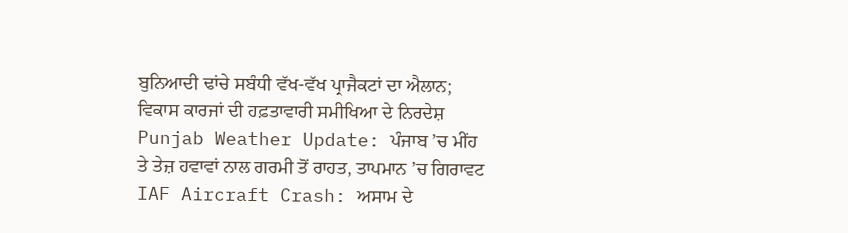ਬੁਨਿਆਦੀ ਢਾਂਚੇ ਸਬੰਧੀ ਵੱਖ-ਵੱਖ ਪ੍ਰਾਜੈਕਟਾਂ ਦਾ ਐਲਾਨ; ਵਿਕਾਸ ਕਾਰਜਾਂ ਦੀ ਹਫ਼ਤਾਵਾਰੀ ਸਮੀਖਿਆ ਦੇ ਨਿਰਦੇਸ਼
Punjab Weather Update: ਪੰਜਾਬ ’ਚ ਮੀਂਹ ਤੇ ਤੇਜ਼ ਹਵਾਵਾਂ ਨਾਲ ਗਰਮੀ ਤੋਂ ਰਾਹਤ, ਤਾਪਮਾਨ ’ਚ ਗਿਰਾਵਟ
IAF Aircraft Crash: ਅਸਾਮ ਦੇ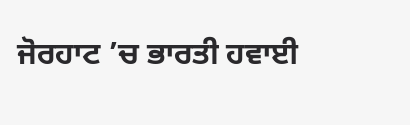ਜੋਰਹਾਟ ’ਚ ਭਾਰਤੀ ਹਵਾਈ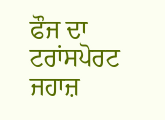ਫੌਜ ਦਾ ਟਰਾਂਸਪੋਰਟ ਜਹਾਜ਼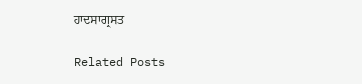ਹਾਦਸਾਗ੍ਰਸਤ

Related Posts